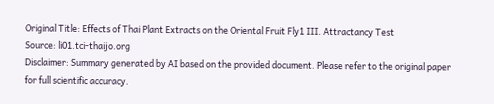Original Title: Effects of Thai Plant Extracts on the Oriental Fruit Fly1 III. Attractancy Test
Source: li01.tci-thaijo.org
Disclaimer: Summary generated by AI based on the provided document. Please refer to the original paper for full scientific accuracy.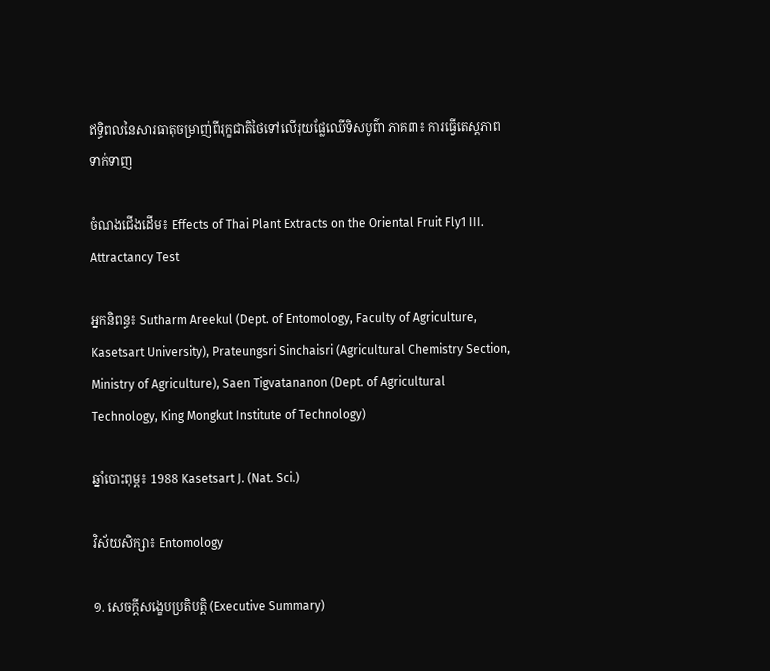ឥទ្ធិពលនៃសារធាតុចម្រាញ់ពីរុក្ខជាតិថៃទៅលើរុយផ្លែឈើទិសបូព៌ា ភាគ៣៖ ការធ្វើតេស្តភាពទាក់ទាញ

ចំណងជើងដើម៖ Effects of Thai Plant Extracts on the Oriental Fruit Fly1 III. Attractancy Test

អ្នកនិពន្ធ៖ Sutharm Areekul (Dept. of Entomology, Faculty of Agriculture, Kasetsart University), Prateungsri Sinchaisri (Agricultural Chemistry Section, Ministry of Agriculture), Saen Tigvatananon (Dept. of Agricultural Technology, King Mongkut Institute of Technology)

ឆ្នាំបោះពុម្ព៖ 1988 Kasetsart J. (Nat. Sci.)

វិស័យសិក្សា៖ Entomology

១. សេចក្តីសង្ខេបប្រតិបត្តិ (Executive Summary)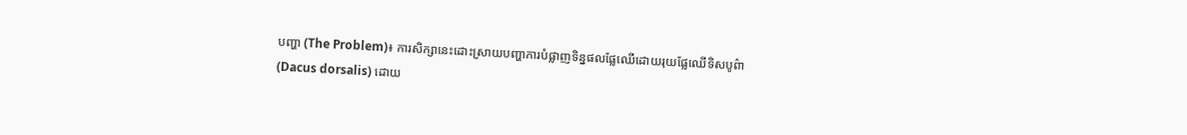បញ្ហា (The Problem)៖ ការសិក្សានេះដោះស្រាយបញ្ហាការបំផ្លាញទិន្នផលផ្លែឈើដោយរុយផ្លែឈើទិសបូព៌ា (Dacus dorsalis) ដោយ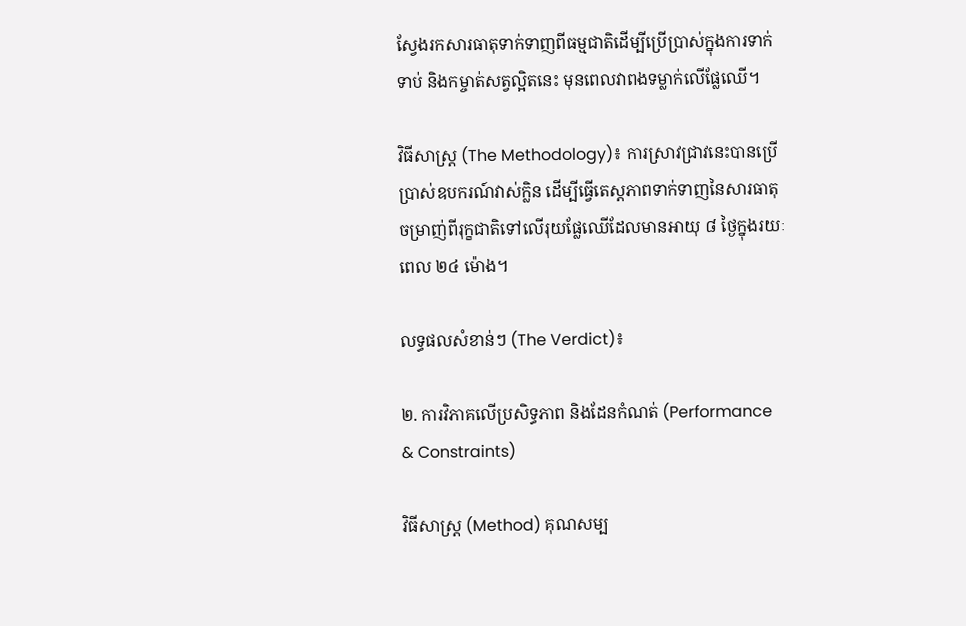ស្វែងរកសារធាតុទាក់ទាញពីធម្មជាតិដើម្បីប្រើប្រាស់ក្នុងការទាក់ទាប់ និងកម្ចាត់សត្វល្អិតនេះ មុនពេលវាពងទម្លាក់លើផ្លែឈើ។

វិធីសាស្ត្រ (The Methodology)៖ ការស្រាវជ្រាវនេះបានប្រើប្រាស់ឧបករណ៍វាស់ក្លិន ដើម្បីធ្វើតេស្តភាពទាក់ទាញនៃសារធាតុចម្រាញ់ពីរុក្ខជាតិទៅលើរុយផ្លែឈើដែលមានអាយុ ៨ ថ្ងៃក្នុងរយៈពេល ២៤ ម៉ោង។

លទ្ធផលសំខាន់ៗ (The Verdict)៖

២. ការវិភាគលើប្រសិទ្ធភាព និងដែនកំណត់ (Performance & Constraints)

វិធីសាស្ត្រ (Method) គុណសម្ប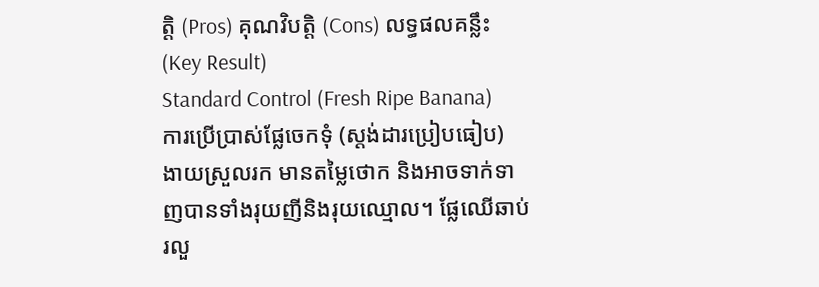ត្តិ (Pros) គុណវិបត្តិ (Cons) លទ្ធផលគន្លឹះ (Key Result)
Standard Control (Fresh Ripe Banana)
ការប្រើប្រាស់ផ្លែចេកទុំ (ស្តង់ដារប្រៀបធៀប)
ងាយស្រួលរក មានតម្លៃថោក និងអាចទាក់ទាញបានទាំងរុយញីនិងរុយឈ្មោល។ ផ្លែឈើឆាប់រលួ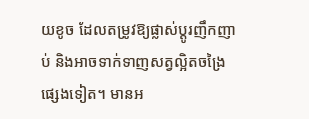យខូច ដែលតម្រូវឱ្យផ្លាស់ប្តូរញឹកញាប់ និងអាចទាក់ទាញសត្វល្អិតចង្រៃផ្សេងទៀត។ មានអ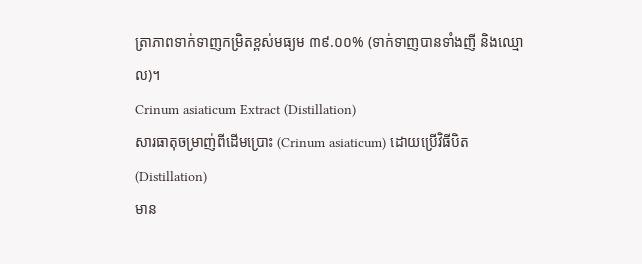ត្រាភាពទាក់ទាញកម្រិតខ្ពស់មធ្យម ៣៩.០០% (ទាក់ទាញបានទាំងញី និងឈ្មោល)។
Crinum asiaticum Extract (Distillation)
សារធាតុចម្រាញ់ពីដើមប្រោះ (Crinum asiaticum) ដោយប្រើវិធីបិត (Distillation)
មាន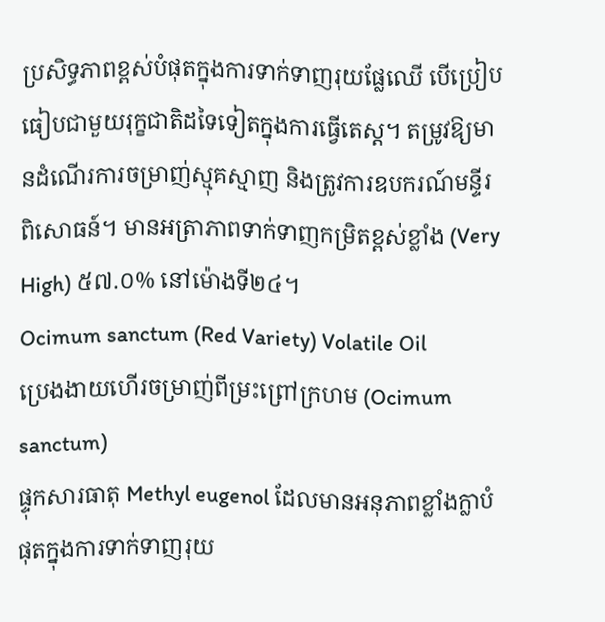ប្រសិទ្ធភាពខ្ពស់បំផុតក្នុងការទាក់ទាញរុយផ្លែឈើ បើប្រៀបធៀបជាមួយរុក្ខជាតិដទៃទៀតក្នុងការធ្វើតេស្ត។ តម្រូវឱ្យមានដំណើរការចម្រាញ់ស្មុគស្មាញ និងត្រូវការឧបករណ៍មន្ទីរពិសោធន៍។ មានអត្រាភាពទាក់ទាញកម្រិតខ្ពស់ខ្លាំង (Very High) ៥៧.០% នៅម៉ោងទី២៤។
Ocimum sanctum (Red Variety) Volatile Oil
ប្រេងងាយហើរចម្រាញ់ពីម្រះព្រៅក្រហម (Ocimum sanctum)
ផ្ទុកសារធាតុ Methyl eugenol ដែលមានអនុភាពខ្លាំងក្លាបំផុតក្នុងការទាក់ទាញរុយ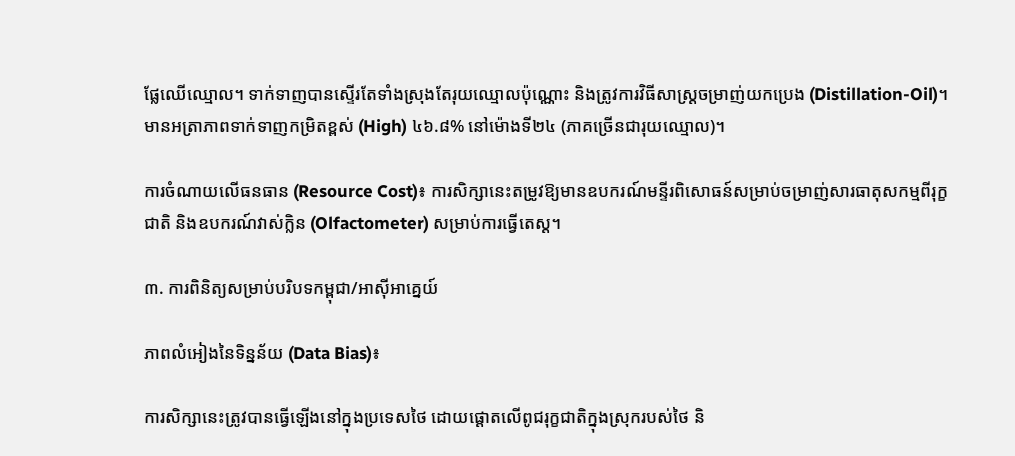ផ្លែឈើឈ្មោល។ ទាក់ទាញបានស្ទើរតែទាំងស្រុងតែរុយឈ្មោលប៉ុណ្ណោះ និងត្រូវការវិធីសាស្ត្រចម្រាញ់យកប្រេង (Distillation-Oil)។ មានអត្រាភាពទាក់ទាញកម្រិតខ្ពស់ (High) ៤៦.៨% នៅម៉ោងទី២៤ (ភាគច្រើនជារុយឈ្មោល)។

ការចំណាយលើធនធាន (Resource Cost)៖ ការសិក្សានេះតម្រូវឱ្យមានឧបករណ៍មន្ទីរពិសោធន៍សម្រាប់ចម្រាញ់សារធាតុសកម្មពីរុក្ខជាតិ និងឧបករណ៍វាស់ក្លិន (Olfactometer) សម្រាប់ការធ្វើតេស្ត។

៣. ការពិនិត្យសម្រាប់បរិបទកម្ពុជា/អាស៊ីអាគ្នេយ៍

ភាពលំអៀងនៃទិន្នន័យ (Data Bias)៖

ការសិក្សានេះត្រូវបានធ្វើឡើងនៅក្នុងប្រទេសថៃ ដោយផ្តោតលើពូជរុក្ខជាតិក្នុងស្រុករបស់ថៃ និ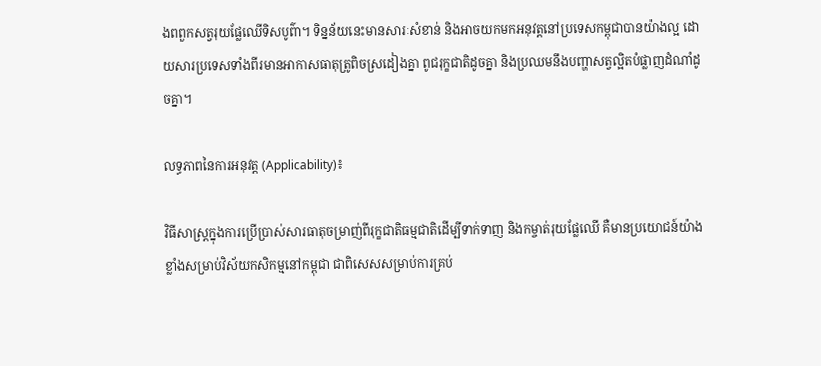ងពពួកសត្វរុយផ្លែឈើទិសបូព៌ា។ ទិន្នន័យនេះមានសារៈសំខាន់ និងអាចយកមកអនុវត្តនៅប្រទេសកម្ពុជាបានយ៉ាងល្អ ដោយសារប្រទេសទាំងពីរមានអាកាសធាតុត្រូពិចស្រដៀងគ្នា ពូជរុក្ខជាតិដូចគ្នា និងប្រឈមនឹងបញ្ហាសត្វល្អិតបំផ្លាញដំណាំដូចគ្នា។

លទ្ធភាពនៃការអនុវត្ត (Applicability)៖

វិធីសាស្ត្រក្នុងការប្រើប្រាស់សារធាតុចម្រាញ់ពីរុក្ខជាតិធម្មជាតិដើម្បីទាក់ទាញ និងកម្ចាត់រុយផ្លែឈើ គឺមានប្រយោជន៍យ៉ាងខ្លាំងសម្រាប់វិស័យកសិកម្មនៅកម្ពុជា ជាពិសេសសម្រាប់ការគ្រប់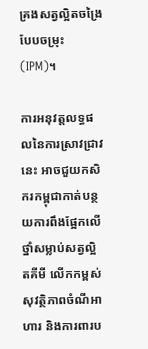គ្រងសត្វល្អិតចង្រៃបែបចម្រុះ (IPM)។

ការអនុវត្តលទ្ធផលនៃការស្រាវជ្រាវនេះ អាចជួយកសិករកម្ពុជាកាត់បន្ថយការពឹងផ្អែកលើថ្នាំសម្លាប់សត្វល្អិតគីមី លើកកម្ពស់សុវត្ថិភាពចំណីអាហារ និងការពារប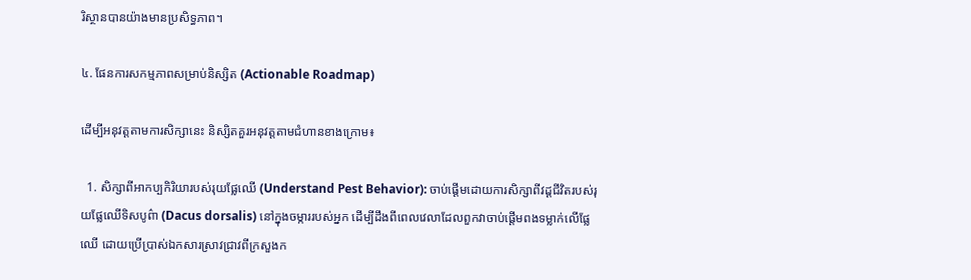រិស្ថានបានយ៉ាងមានប្រសិទ្ធភាព។

៤. ផែនការសកម្មភាពសម្រាប់និស្សិត (Actionable Roadmap)

ដើម្បីអនុវត្តតាមការសិក្សានេះ និស្សិតគួរអនុវត្តតាមជំហានខាងក្រោម៖

  1. សិក្សាពីអាកប្បកិរិយារបស់រុយផ្លែឈើ (Understand Pest Behavior): ចាប់ផ្តើមដោយការសិក្សាពីវដ្តជីវិតរបស់រុយផ្លែឈើទិសបូព៌ា (Dacus dorsalis) នៅក្នុងចម្ការរបស់អ្នក ដើម្បីដឹងពីពេលវេលាដែលពួកវាចាប់ផ្តើមពងទម្លាក់លើផ្លែឈើ ដោយប្រើប្រាស់ឯកសារស្រាវជ្រាវពីក្រសួងក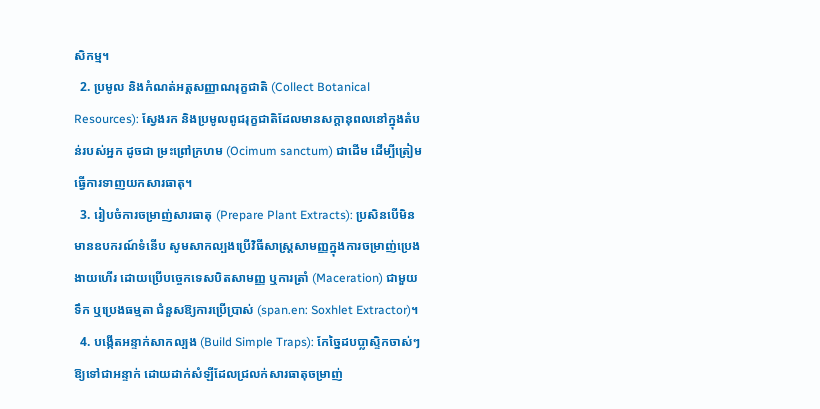សិកម្ម។
  2. ប្រមូល និងកំណត់អត្តសញ្ញាណរុក្ខជាតិ (Collect Botanical Resources): ស្វែងរក និងប្រមូលពូជរុក្ខជាតិដែលមានសក្តានុពលនៅក្នុងតំបន់របស់អ្នក ដូចជា ម្រះព្រៅក្រហម (Ocimum sanctum) ជាដើម ដើម្បីត្រៀមធ្វើការទាញយកសារធាតុ។
  3. រៀបចំការចម្រាញ់សារធាតុ (Prepare Plant Extracts): ប្រសិនបើមិនមានឧបករណ៍ទំនើប សូមសាកល្បងប្រើវិធីសាស្ត្រសាមញ្ញក្នុងការចម្រាញ់ប្រេងងាយហើរ ដោយប្រើបច្ចេកទេសបិតសាមញ្ញ ឬការត្រាំ (Maceration) ជាមួយទឹក ឬប្រេងធម្មតា ជំនួសឱ្យការប្រើប្រាស់ (span.en: Soxhlet Extractor)។
  4. បង្កើតអន្ទាក់សាកល្បង (Build Simple Traps): កែច្នៃដបប្លាស្ទិកចាស់ៗឱ្យទៅជាអន្ទាក់ ដោយដាក់សំឡីដែលជ្រលក់សារធាតុចម្រាញ់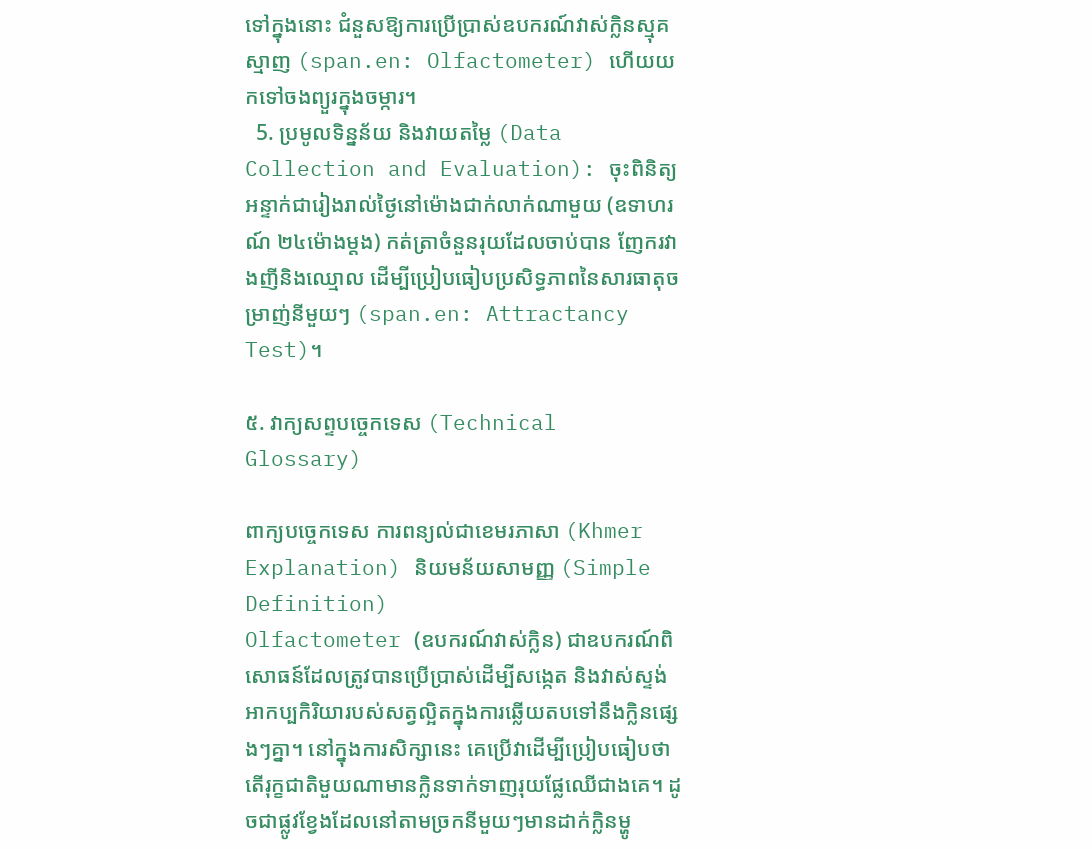ទៅក្នុងនោះ ជំនួសឱ្យការប្រើប្រាស់ឧបករណ៍វាស់ក្លិនស្មុគស្មាញ (span.en: Olfactometer) ហើយយកទៅចងព្យួរក្នុងចម្ការ។
  5. ប្រមូលទិន្នន័យ និងវាយតម្លៃ (Data Collection and Evaluation): ចុះពិនិត្យអន្ទាក់ជារៀងរាល់ថ្ងៃនៅម៉ោងជាក់លាក់ណាមួយ (ឧទាហរណ៍ ២៤ម៉ោងម្តង) កត់ត្រាចំនួនរុយដែលចាប់បាន ញែករវាងញីនិងឈ្មោល ដើម្បីប្រៀបធៀបប្រសិទ្ធភាពនៃសារធាតុចម្រាញ់នីមួយៗ (span.en: Attractancy Test)។

៥. វាក្យសព្ទបច្ចេកទេស (Technical Glossary)

ពាក្យបច្ចេកទេស ការពន្យល់ជាខេមរភាសា (Khmer Explanation) និយមន័យសាមញ្ញ (Simple Definition)
Olfactometer (ឧបករណ៍វាស់ក្លិន) ជាឧបករណ៍ពិសោធន៍ដែលត្រូវបានប្រើប្រាស់ដើម្បីសង្កេត និងវាស់ស្ទង់អាកប្បកិរិយារបស់សត្វល្អិតក្នុងការឆ្លើយតបទៅនឹងក្លិនផ្សេងៗគ្នា។ នៅក្នុងការសិក្សានេះ គេប្រើវាដើម្បីប្រៀបធៀបថាតើរុក្ខជាតិមួយណាមានក្លិនទាក់ទាញរុយផ្លែឈើជាងគេ។ ដូចជាផ្លូវខ្វែងដែលនៅតាមច្រកនីមួយៗមានដាក់ក្លិនម្ហូ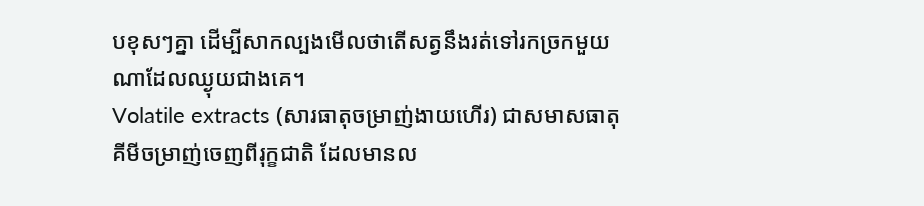បខុសៗគ្នា ដើម្បីសាកល្បងមើលថាតើសត្វនឹងរត់ទៅរកច្រកមួយណាដែលឈ្ងុយជាងគេ។
Volatile extracts (សារធាតុចម្រាញ់ងាយហើរ) ជាសមាសធាតុគីមីចម្រាញ់ចេញពីរុក្ខជាតិ ដែលមានល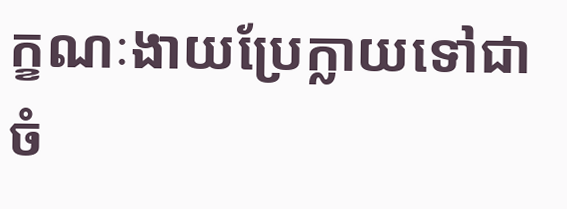ក្ខណៈងាយប្រែក្លាយទៅជាចំ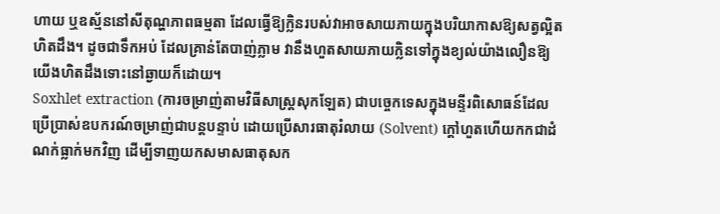ហាយ ឬឧស្ម័ននៅសីតុណ្ហភាពធម្មតា ដែលធ្វើឱ្យក្លិនរបស់វាអាចសាយភាយក្នុងបរិយាកាសឱ្យសត្វល្អិតហិតដឹង។ ដូចជាទឹកអប់ ដែលគ្រាន់តែបាញ់ភ្លាម វានឹងហួតសាយភាយក្លិនទៅក្នុងខ្យល់យ៉ាងលឿនឱ្យយើងហិតដឹងទោះនៅឆ្ងាយក៏ដោយ។
Soxhlet extraction (ការចម្រាញ់តាមវិធីសាស្ត្រសុកឡែត) ជាបច្ចេកទេសក្នុងមន្ទីរពិសោធន៍ដែលប្រើប្រាស់ឧបករណ៍ចម្រាញ់ជាបន្តបន្ទាប់ ដោយប្រើសារធាតុរំលាយ (Solvent) ក្តៅហួតហើយកកជាដំណក់ធ្លាក់មកវិញ ដើម្បីទាញយកសមាសធាតុសក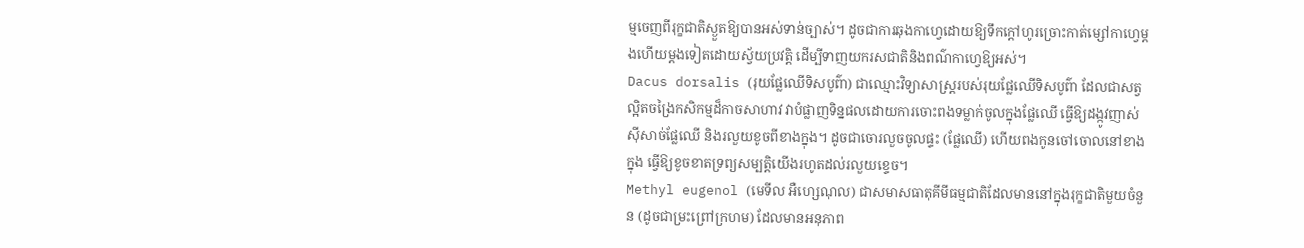ម្មចេញពីរុក្ខជាតិស្ងួតឱ្យបានអស់ទាន់ច្បាស់។ ដូចជាការឆុងកាហ្វេដោយឱ្យទឹកក្តៅហូរច្រោះកាត់ម្សៅកាហ្វេម្តងហើយម្តងទៀតដោយស្វ័យប្រវត្តិ ដើម្បីទាញយករសជាតិនិងពណ៌កាហ្វេឱ្យអស់។
Dacus dorsalis (រុយផ្លែឈើទិសបូព៌ា) ជាឈ្មោះវិទ្យាសាស្ត្ររបស់រុយផ្លែឈើទិសបូព៌ា ដែលជាសត្វល្អិតចង្រៃកសិកម្មដ៏កាចសាហាវ វាបំផ្លាញទិន្នផលដោយការចោះពងទម្លាក់ចូលក្នុងផ្លែឈើ ធ្វើឱ្យដង្កូវញាស់ស៊ីសាច់ផ្លែឈើ និងរលួយខូចពីខាងក្នុង។ ដូចជាចោរលួចចូលផ្ទះ (ផ្លែឈើ) ហើយពងកូនចៅចោលនៅខាងក្នុង ធ្វើឱ្យខូចខាតទ្រព្យសម្បត្តិយើងរហូតដល់រលួយខ្ទេច។
Methyl eugenol (មេទីល អឺហ្សេណុល) ជាសមាសធាតុគីមីធម្មជាតិដែលមាននៅក្នុងរុក្ខជាតិមួយចំនួន (ដូចជាម្រះព្រៅក្រហម) ដែលមានអនុភាព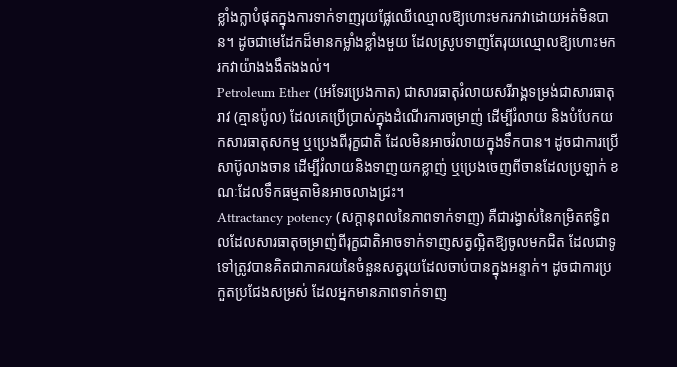ខ្លាំងក្លាបំផុតក្នុងការទាក់ទាញរុយផ្លែឈើឈ្មោលឱ្យហោះមករកវាដោយអត់មិនបាន។ ដូចជាមេដែកដ៏មានកម្លាំងខ្លាំងមួយ ដែលស្រូបទាញតែរុយឈ្មោលឱ្យហោះមករកវាយ៉ាងងងឹតងងល់។
Petroleum Ether (អេទែរប្រេងកាត) ជាសារធាតុរំលាយសរីរាង្គទម្រង់ជាសារធាតុរាវ (គ្មានប៉ូល) ដែលគេប្រើប្រាស់ក្នុងដំណើរការចម្រាញ់ ដើម្បីរំលាយ និងបំបែកយកសារធាតុសកម្ម ឬប្រេងពីរុក្ខជាតិ ដែលមិនអាចរំលាយក្នុងទឹកបាន។ ដូចជាការប្រើសាប៊ូលាងចាន ដើម្បីរំលាយនិងទាញយកខ្លាញ់ ឬប្រេងចេញពីចានដែលប្រឡាក់ ខណៈដែលទឹកធម្មតាមិនអាចលាងជ្រះ។
Attractancy potency (សក្តានុពលនៃភាពទាក់ទាញ) គឺជារង្វាស់នៃកម្រិតឥទ្ធិពលដែលសារធាតុចម្រាញ់ពីរុក្ខជាតិអាចទាក់ទាញសត្វល្អិតឱ្យចូលមកជិត ដែលជាទូទៅត្រូវបានគិតជាភាគរយនៃចំនួនសត្វរុយដែលចាប់បានក្នុងអន្ទាក់។ ដូចជាការប្រកួតប្រជែងសម្រស់ ដែលអ្នកមានភាពទាក់ទាញ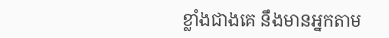ខ្លាំងជាងគេ នឹងមានអ្នកតាម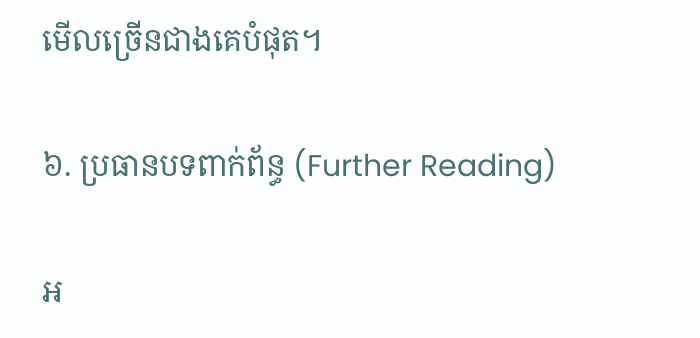មើលច្រើនជាងគេបំផុត។

៦. ប្រធានបទពាក់ព័ន្ធ (Further Reading)

អ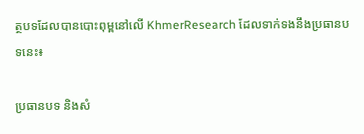ត្ថបទដែលបានបោះពុម្ពនៅលើ KhmerResearch ដែលទាក់ទងនឹងប្រធានបទនេះ៖

ប្រធានបទ និងសំ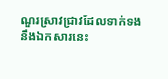ណួរស្រាវជ្រាវដែលទាក់ទងនឹងឯកសារនេះ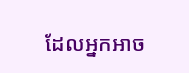ដែលអ្នកអាច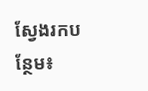ស្វែងរកបន្ថែម៖